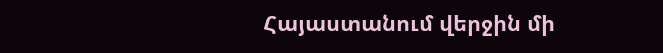Հայաստանում վերջին մի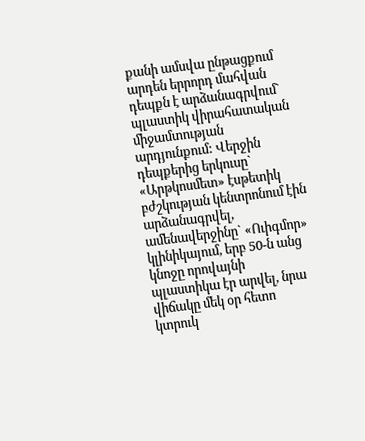քանի ամսվա ընթացքում արդեն երրորդ մահվան դեպքն է արձանագրվում` պլաստիկ վիրահատական միջամտության արդյունքում: Վերջին դեպքերից երկուսը` «Արթկոսմետ» էսթետիկ բժշկության կենտրոնում էին արձանագրվել, ամենավերջինը` «Ուիգմոր» կլինիկայում, երբ 50-ն անց կնոջը որովայնի պլաստիկա էր արվել, նրա վիճակը մեկ օր հետո կտրուկ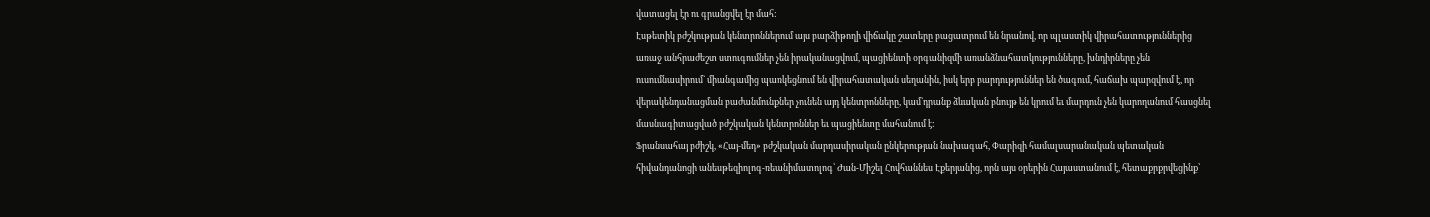վատացել էր ու գրանցվել էր մահ:
Էսթետիկ բժշկության կենտրոններում այս բարձիթողի վիճակը շատերը բացատրում են նրանով, որ պլաստիկ վիրահատություններից առաջ անհրաժեշտ ստուգումներ չեն իրականացվում, պացիենտի օրգանիզմի առանձնահատկությունները, խնդիրները չեն ուսումնասիրում` միանգամից պառկեցնում են վիրահատական սեղանին, իսկ երբ բարդություններ են ծագում, հաճախ պարզվում է, որ վերակենդանացման բաժանմունքներ չունեն այդ կենտրոնները, կամ`դրանք ձևական բնույթ են կրում եւ մարդուն չեն կարողանում հասցնել մասնագիտացված բժշկական կենտրոններ եւ պացիենտը մահանում է:
Ֆրանսահայ բժիշկ, «Հայ-մեդ» բժշկական մարդասիրական ընկերության նախագահ, Փարիզի համալսարանական պետական հիվանդանոցի անեսթեզիոլոգ-ռեանիմատոլոգ՝ Ժան-Միշել Հովհաննես Էքերյանից, որն այս օրերին Հայաստանում է, հետաքրքրվեցինք՝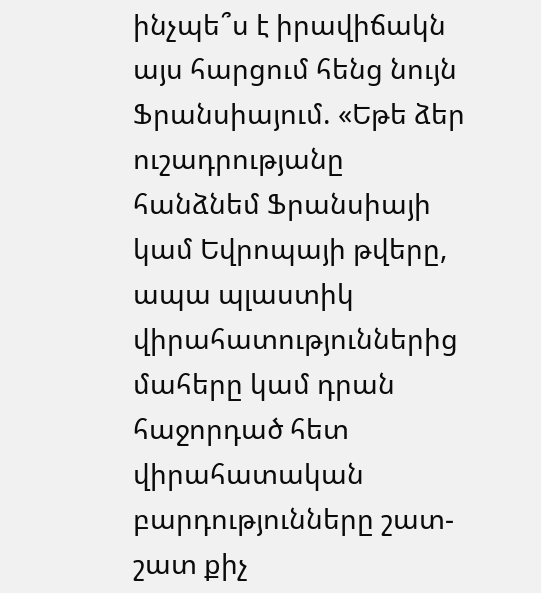ինչպե՞ս է իրավիճակն այս հարցում հենց նույն Ֆրանսիայում. «Եթե ձեր ուշադրությանը հանձնեմ Ֆրանսիայի կամ Եվրոպայի թվերը, ապա պլաստիկ վիրահատություններից մահերը կամ դրան հաջորդած հետ վիրահատական բարդությունները շատ-շատ քիչ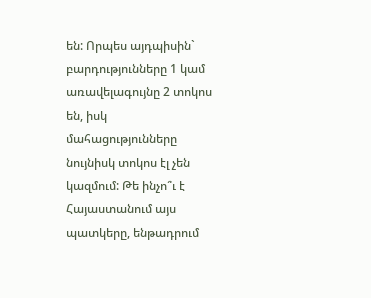են: Որպես այդպիսին` բարդությունները 1 կամ առավելագույնը 2 տոկոս են, իսկ մահացությունները նույնիսկ տոկոս էլ չեն կազմում: Թե ինչո՞ւ է Հայաստանում այս պատկերը, ենթադրում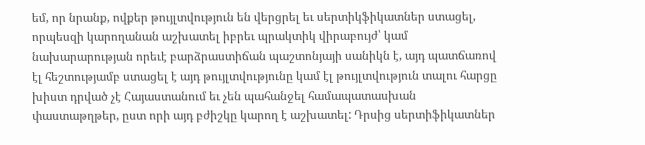եմ, որ նրանք, ովքեր թույլտվություն են վերցրել եւ սերտիկֆիկատներ ստացել, որպեսզի կարողանան աշխատել իբրեւ պրակտիկ վիրաբույժ՝ կամ նախարարության որեւէ բարձրաստիճան պաշտոնյայի սանիկն է, այդ պատճառով էլ հեշտությամբ ստացել է այդ թույլտվությունը կամ էլ թույլտվություն տալու հարցը խիստ դրված չէ Հայաստանում եւ չեն պահանջել համապատասխան փաստաթղթեր, ըստ որի այդ բժիշկը կարող է աշխատել: Դրսից սերտիֆիկատներ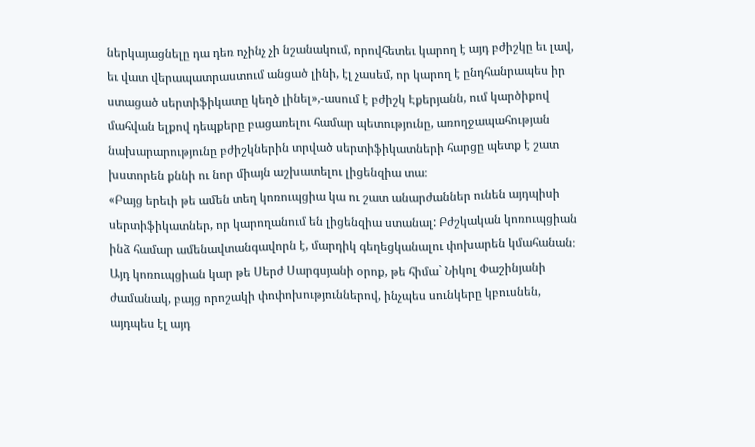ներկայացնելը դա դեռ ոչինչ չի նշանակում, որովհետեւ կարող է այդ բժիշկը եւ լավ, եւ վատ վերապատրաստում անցած լինի, էլ չասեմ, որ կարող է ընդհանրապես իր ստացած սերտիֆիկատը կեղծ լինել»,-ասում է բժիշկ Էքերյանն, ում կարծիքով մահվան ելքով դեպքերը բացառելու համար պետությունը, առողջապահության նախարարությունը բժիշկներին տրված սերտիֆիկատների հարցը պետք է շատ խստորեն քննի ու նոր միայն աշխատելու լիցենզիա տա։
«Բայց երեւի թե ամեն տեղ կոռուպցիա կա ու շատ անարժաններ ունեն այդպիսի սերտիֆիկատներ, որ կարողանում են լիցենզիա ստանալ: Բժշկական կոռուպցիան ինձ համար ամենավտանգավորն է, մարդիկ գեղեցկանալու փոխարեն կմահանան։ Այդ կոռուպցիան կար թե Սերժ Սարգսյանի օրոք, թե հիմա` Նիկոլ Փաշինյանի ժամանակ, բայց որոշակի փոփոխություններով, ինչպես սունկերը կբուսնեն, այդպես էլ այդ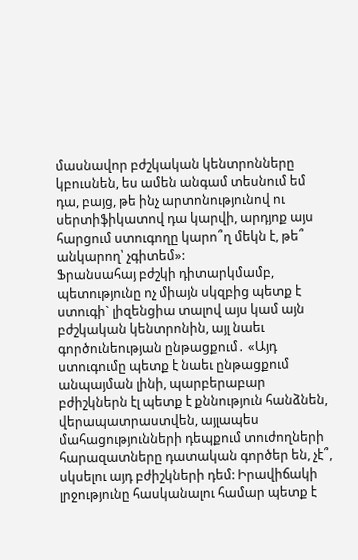մասնավոր բժշկական կենտրոնները կբուսնեն, ես ամեն անգամ տեսնում եմ դա, բայց, թե ինչ արտոնությունով ու սերտիֆիկատով դա կարվի, արդյոք այս հարցում ստուգողը կարո՞ղ մեկն է, թե՞ անկարող՝ չգիտեմ»:
Ֆրանսահայ բժշկի դիտարկմամբ, պետությունը ոչ միայն սկզբից պետք է ստուգի` լիզենցիա տալով այս կամ այն բժշկական կենտրոնին, այլ նաեւ գործունեության ընթացքում․ «Այդ ստուգումը պետք է նաեւ ընթացքում անպայման լինի, պարբերաբար բժիշկներն էլ պետք է քննություն հանձնեն, վերապատրաստվեն, այլապես մահացությունների դեպքում տուժողների հարազատները դատական գործեր են, չէ՞, սկսելու այդ բժիշկների դեմ: Իրավիճակի լրջությունը հասկանալու համար պետք է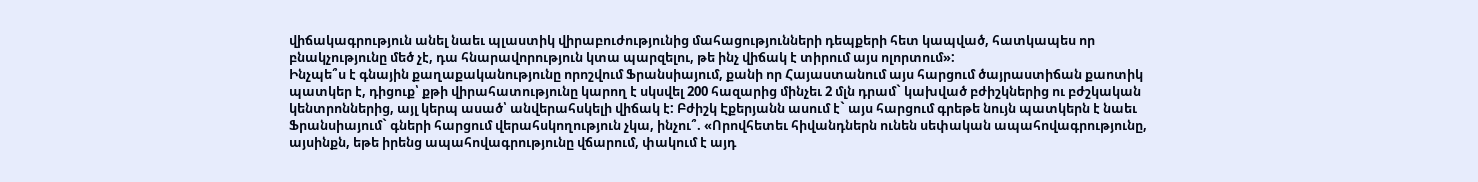վիճակագրություն անել նաեւ պլաստիկ վիրաբուժությունից մահացությունների դեպքերի հետ կապված, հատկապես որ բնակչությունը մեծ չէ, դա հնարավորություն կտա պարզելու, թե ինչ վիճակ է տիրում այս ոլորտում»:
Ինչպե՞ս է գնային քաղաքականությունը որոշվում Ֆրանսիայում, քանի որ Հայաստանում այս հարցում ծայրաստիճան քաոտիկ պատկեր է, դիցուք՝ քթի վիրահատությունը կարող է սկսվել 200 հազարից մինչեւ 2 մլն դրամ` կախված բժիշկներից ու բժշկական կենտրոններից, այլ կերպ ասած՝ անվերահսկելի վիճակ է: Բժիշկ Էքերյանն ասում է` այս հարցում գրեթե նույն պատկերն է նաեւ Ֆրանսիայում` գների հարցում վերահսկողություն չկա, ինչու՞. «Որովհետեւ հիվանդներն ունեն սեփական ապահովագրությունը, այսինքն, եթե իրենց ապահովագրությունը վճարում, փակում է այդ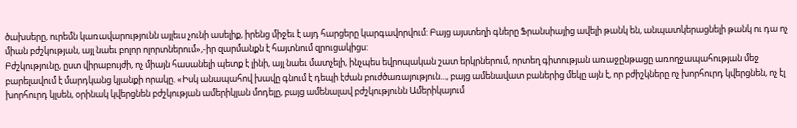ծախսերը, ուրեմն կառավարությունն այլեւս չունի ասելիք, իրենց միջեւ է այդ հարցերը կարգավորվում: Բայց այստեղի գները Ֆրանսիայից ավելի թանկ են, անպատկերացնելի թանկ ու դա ոչ միան բժշկության, այլ նաեւ բոլոր ոլորտներում»,-իր զարմանքն է հայտնում զրուցակիցս:
Բժշկությունը, ըստ վիրաբույժի, ոչ միայն հասանելի պետք է լինի, այլ նաեւ մատչելի, ինչպես եվրոպական շատ երկրներում, որտեղ գիտության առաջընթացը առողջապահության մեջ բարելավում է մարդկանց կյանքի որակը. «Իսկ անապահով խավը գնում է դեպի էժան բուժծառայություն..., բայց ամենավատ բաներից մեկը այն է, որ բժիշկները ոչ խորհուրդ կվերցնեն, ոչ էլ խորհուրդ կլսեն, օրինակ կվերցնեն բժշկության ամերիկյան մոդելը, բայց ամենալավ բժշկությունն Ամերիկայում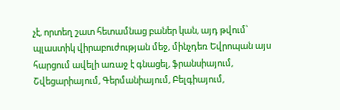չէ, որտեղ շատ հետամնաց բաներ կան, այդ թվում՝ պլաստիկ վիրաբուժության մեջ, մինչդեռ Եվրոպան այս հարցում ավելի առաջ է գնացել, ֆրանսիայում, Շվեցարիայում, Գերմանիայում, Բելգիայում,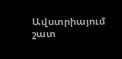Ավստրիայում շատ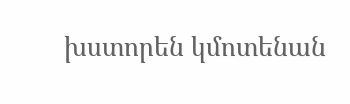խստորեն կմոտենան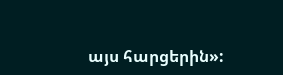այս հարցերին»: